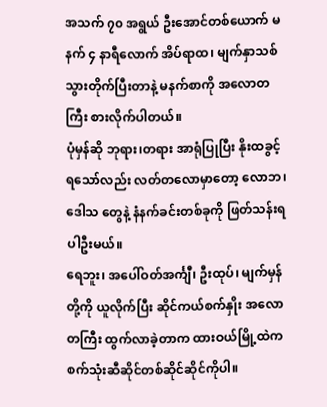အသက် ၇၀ အရွယ် ဦးအောင်တစ်ယောက် မနက် ၄ နာရီလောက် အိပ်ရာထ၊ မျက်နှာသစ် သွားတိုက်ပြီးတာနဲ့ မနက်စာကို အလောတကြီး စားလိုက်ပါတယ်။
ပုံမှန်ဆို ဘုရား၊တရား အာရုံပြုပြီး နိုးထခွင့်ရသော်လည်း လတ်တလောမှာတော့ လောဘ၊ ဒေါသ တွေနဲ့ နံနက်ခင်းတစ်ခုကို ဖြတ်သန်းရပါဦးမယ်။
ရေဘူး၊ အပေါ်ဝတ်အင်္ကျီ၊ ဦးထုပ်၊ မျက်မှန်တို့ကို ယူလိုက်ပြီး ဆိုင်ကယ်စက်နှိုး အလောတကြီး ထွက်လာခဲ့တာက ထားဝယ်မြို့ထဲက စက်သုံးဆီဆိုင်တစ်ဆိုင်ဆိုင်ကိုပါ။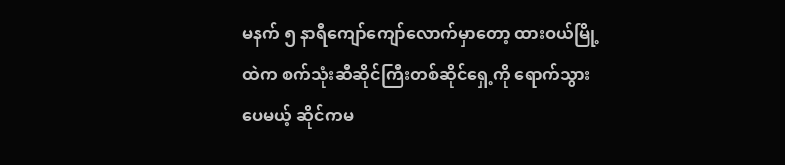မနက် ၅ နာရီကျော်ကျော်လောက်မှာတော့ ထားဝယ်မြို့ထဲက စက်သုံးဆီဆိုင်ကြီးတစ်ဆိုင်ရှေ့ကို ရောက်သွားပေမယ့် ဆိုင်ကမ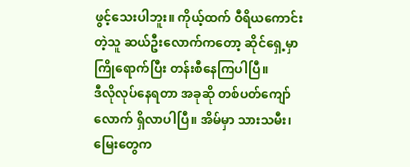ဖွင့်သေးပါဘူး။ ကိုယ့်ထက် ဝီရိယကောင်းတဲ့သူ ဆယ်ဦးလောက်ကတော့ ဆိုင်ရှေ့မှာ ကြိုရောက်ပြီး တန်းစီနေကြပါပြီ။
ဒီလိုလုပ်နေရတာ အခုဆို တစ်ပတ်ကျော်လောက် ရှိလာပါပြီ။ အိမ်မှာ သားသမီး၊ မြေးတွေက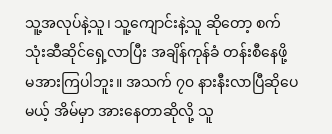သူ့အလုပ်နဲ့သူ၊ သူ့ကျောင်းနဲ့သူ ဆိုတော့ စက်သုံးဆီဆိုင်ရှေ့လာပြီး အချိန်ကုန်ခံ တန်းစီနေဖို့ မအားကြပါဘူး။ အသက် ၇၀ နားနီးလာပြီဆိုပေမယ့် အိမ်မှာ အားနေတာဆိုလို့ သူ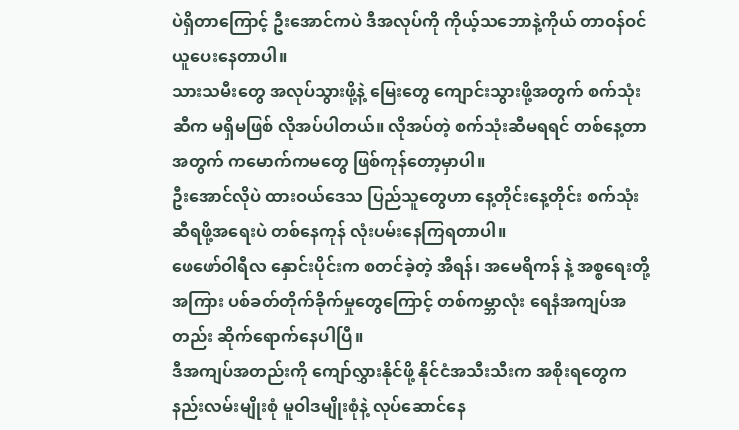ပဲရှိတာကြောင့် ဦးအောင်ကပဲ ဒီအလုပ်ကို ကိုယ့်သဘောနဲ့ကိုယ် တာဝန်ဝင်ယူပေးနေတာပါ။
သားသမီးတွေ အလုပ်သွားဖို့နဲ့ မြေးတွေ ကျောင်းသွားဖို့အတွက် စက်သုံးဆီက မရှိမဖြစ် လိုအပ်ပါတယ်။ လိုအပ်တဲ့ စက်သုံးဆီမရရင် တစ်နေ့တာအတွက် ကမောက်ကမတွေ ဖြစ်ကုန်တော့မှာပါ။
ဦးအောင်လိုပဲ ထားဝယ်ဒေသ ပြည်သူတွေဟာ နေ့တိုင်းနေ့တိုင်း စက်သုံးဆီရဖို့အရေးပဲ တစ်နေကုန် လုံးပမ်းနေကြရတာပါ။
ဖေဖော်ဝါရီလ နှောင်းပိုင်းက စတင်ခဲ့တဲ့ အီရန်၊ အမေရိကန် နဲ့ အစ္စရေးတို့အကြား ပစ်ခတ်တိုက်ခိုက်မှုတွေကြောင့် တစ်ကမ္ဘာလုံး ရေနံအကျပ်အတည်း ဆိုက်ရောက်နေပါပြီ။
ဒီအကျပ်အတည်းကို ကျော်လွှားနိုင်ဖို့ နိုင်ငံအသီးသီးက အစိုးရတွေက နည်းလမ်းမျိုးစုံ မူဝါဒမျိုးစုံနဲ့ လုပ်ဆောင်နေ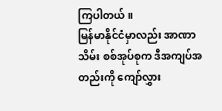ကြပါတယ်။
မြန်မာနိုင်ငံမှာလည်း အာဏာသိမ်း စစ်အုပ်စုက ဒီအကျပ်အတည်းကို ကျော်လွှား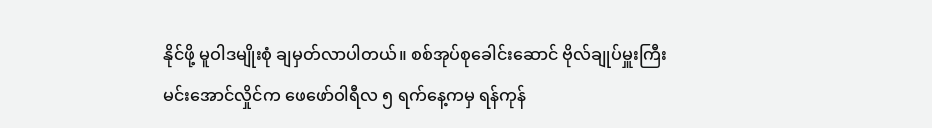နိုင်ဖို့ မူဝါဒမျိုးစုံ ချမှတ်လာပါတယ်။ စစ်အုပ်စုခေါင်းဆောင် ဗိုလ်ချုပ်မှူးကြီး မင်းအောင်လှိုင်က ဖေဖော်ဝါရီလ ၅ ရက်နေ့ကမှ ရန်ကုန်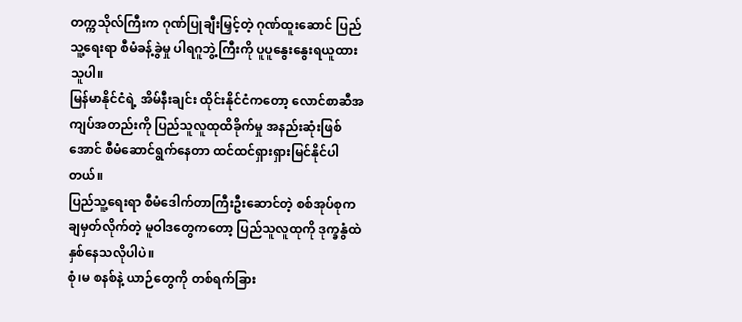တက္ကသိုလ်ကြီးက ဂုဏ်ပြုချီးမြှင့်တဲ့ ဂုဏ်ထူးဆောင် ပြည်သူ့ရေးရာ စီမံခန့်ခွဲမှု ပါရဂူဘွဲ့ကြီးကို ပူပူနွေးနွေးရယူထားသူပါ။
မြန်မာနိုင်ငံရဲ့ အိမ်နီးချင်း ထိုင်းနိုင်ငံကတော့ လောင်စာဆီအကျပ်အတည်းကို ပြည်သူလူထုထိခိုက်မှု အနည်းဆုံးဖြစ်အောင် စီမံဆောင်ရွက်နေတာ ထင်ထင်ရှားရှားမြင်နိုင်ပါတယ်။
ပြည်သူ့ရေးရာ စီမံဒေါက်တာကြီးဦးဆောင်တဲ့ စစ်အုပ်စုက ချမှတ်လိုက်တဲ့ မူဝါဒတွေကတော့ ပြည်သူလူထုကို ဒုက္ခနွံထဲနှစ်နေသလိုပါပဲ။
စုံ၊မ စနစ်နဲ့ ယာဉ်တွေကို တစ်ရက်ခြား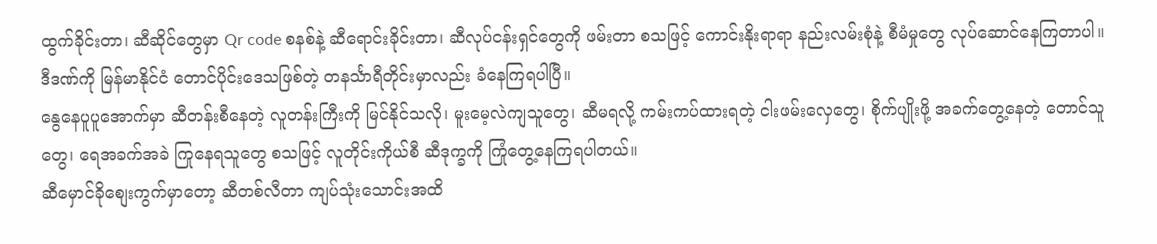ထွက်ခိုင်းတာ၊ ဆီဆိုင်တွေမှာ Qr code စနစ်နဲ့ ဆီရောင်းခိုင်းတာ၊ ဆီလုပ်ငန်းရှင်တွေကို ဖမ်းတာ စသဖြင့် ကောင်းနိုးရာရာ နည်းလမ်းစုံနဲ့ စီမံမှုတွေ လုပ်ဆောင်နေကြတာပါ။
ဒီဒဏ်ကို မြန်မာနိုင်ငံ တောင်ပိုင်းဒေသဖြစ်တဲ့ တနင်္သာရီတိုင်းမှာလည်း ခံနေကြရပါပြီ။
နွေနေပူပူအောက်မှာ ဆီတန်းစီနေတဲ့ လူတန်းကြီးကို မြင်နိုင်သလို၊ မူးမေ့လဲကျသူတွေ၊ ဆီမရလို့ ကမ်းကပ်ထားရတဲ့ ငါးဖမ်းလှေတွေ၊ စိုက်ပျိုးဖို့ အခက်တွေ့နေတဲ့ တောင်သူတွေ၊ ရေအခက်အခဲ ကြုနေရသူတွေ စသဖြင့် လူတိုင်းကိုယ်စီ ဆီဒုက္ခကို ကြုံတွေ့နေကြရပါတယ်။
ဆီမှောင်ခိုစျေးကွက်မှာတော့ ဆီတစ်လီတာ ကျပ်သုံးသောင်းအထိ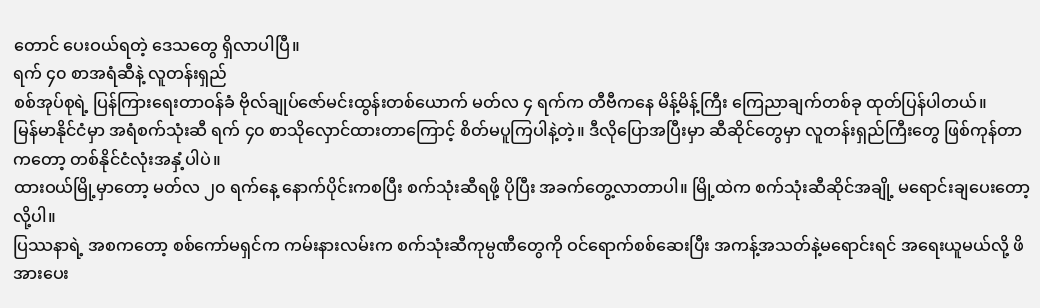တောင် ပေးဝယ်ရတဲ့ ဒေသတွေ ရှိလာပါပြီ။
ရက် ၄၀ စာအရံဆီနဲ့ လူတန်းရှည်
စစ်အုပ်စုရဲ့ ပြန်ကြားရေးတာဝန်ခံ ဗိုလ်ချုပ်ဇော်မင်းထွန်းတစ်ယောက် မတ်လ ၄ ရက်က တီဗီကနေ မိန့်မိန့်ကြီး ကြေညာချက်တစ်ခု ထုတ်ပြန်ပါတယ်။
မြန်မာနိုင်ငံမှာ အရံစက်သုံးဆီ ရက် ၄၀ စာသိုလှောင်ထားတာကြောင့် စိတ်မပူကြပါနဲ့တဲ့။ ဒီလိုပြောအပြီးမှာ ဆီဆိုင်တွေမှာ လူတန်းရှည်ကြီးတွေ ဖြစ်ကုန်တာကတော့ တစ်နိုင်ငံလုံးအနှံ့ပါပဲ။
ထားဝယ်မြို့မှာတော့ မတ်လ ၂၀ ရက်နေ့ နောက်ပိုင်းကစပြီး စက်သုံးဆီရဖို့ ပိုပြီး အခက်တွေ့လာတာပါ။ မြို့ထဲက စက်သုံးဆီဆိုင်အချို့ မရောင်းချပေးတော့လို့ပါ။
ပြဿနာရဲ့ အစကတော့ စစ်ကော်မရှင်က ကမ်းနားလမ်းက စက်သုံးဆီကုမ္ပဏီတွေကို ဝင်ရောက်စစ်ဆေးပြီး အကန့်အသတ်နဲ့မရောင်းရင် အရေးယူမယ်လို့ ဖိအားပေး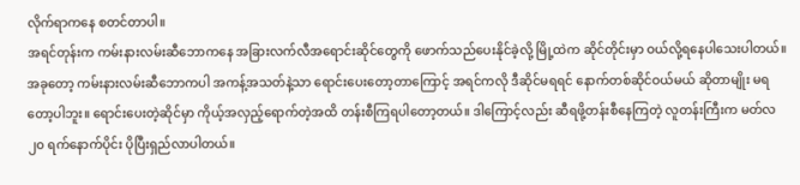လိုက်ရာကနေ စတင်တာပါ။
အရင်တုန်းက ကမ်းနားလမ်းဆီဘောကနေ အခြားလက်လီအရောင်းဆိုင်တွေကို ဖောက်သည်ပေးနိုင်ခဲ့လို့ မြို့ထဲက ဆိုင်တိုင်းမှာ ဝယ်လို့ရနေပါသေးပါတယ်။
အခုတော့ ကမ်းနားလမ်းဆီဘောကပါ အကန့်အသတ်နဲ့သာ ရောင်းပေးတော့တာကြောင့် အရင်ကလို ဒီဆိုင်မရရင် နောက်တစ်ဆိုင်ဝယ်မယ် ဆိုတာမျိုး မရတော့ပါဘူး။ ရောင်းပေးတဲ့ဆိုင်မှာ ကိုယ့်အလှည့်ရောက်တဲ့အထိ တန်းစီကြရပါတော့တယ်။ ဒါကြောင့်လည်း ဆီရဖို့တန်းစီနေကြတဲ့ လူတန်းကြီးက မတ်လ ၂၀ ရက်နောက်ပိုင်း ပိုပြီးရှည်လာပါတယ်။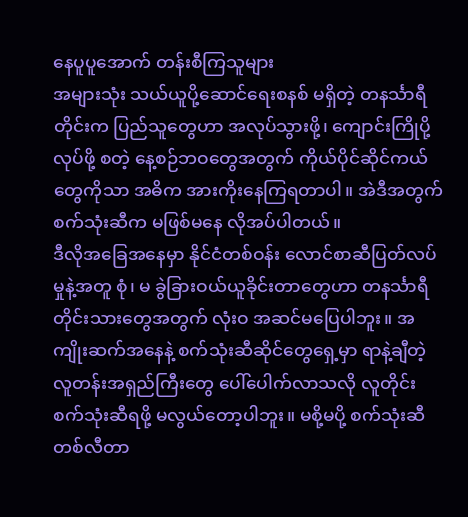နေပူပူအောက် တန်းစီကြသူများ
အများသုံး သယ်ယူပို့ဆောင်ရေးစနစ် မရှိတဲ့ တနင်္သာရီတိုင်းက ပြည်သူတွေဟာ အလုပ်သွားဖို့၊ ကျောင်းကြိုပို့လုပ်ဖို့ စတဲ့ နေ့စဉ်ဘဝတွေအတွက် ကိုယ်ပိုင်ဆိုင်ကယ်တွေကိုသာ အဓိက အားကိုးနေကြရတာပါ။ အဲဒီအတွက် စက်သုံးဆီက မဖြစ်မနေ လိုအပ်ပါတယ်။
ဒီလိုအခြေအနေမှာ နိုင်ငံတစ်ဝန်း လောင်စာဆီပြတ်လပ်မှုနဲ့အတူ စုံ၊ မ ခွဲခြားဝယ်ယူခိုင်းတာတွေဟာ တနင်္သာရီတိုင်းသားတွေအတွက် လုံးဝ အဆင်မပြေပါဘူး။ အကျိုးဆက်အနေနဲ့ စက်သုံးဆီဆိုင်တွေရှေ့မှာ ရာနဲ့ချီတဲ့ လူတန်းအရှည်ကြီးတွေ ပေါ်ပေါက်လာသလို လူတိုင်း စက်သုံးဆီရဖို့ မလွယ်တော့ပါဘူး။ မစို့မပို့ စက်သုံးဆီတစ်လီတာ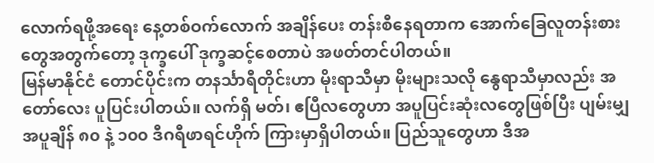လောက်ရဖို့အရေး နေ့တစ်ဝက်လောက် အချိန်ပေး တန်းစီနေရတာက အောက်ခြေလူတန်းစားတွေအတွက်တော့ ဒုက္ခပေါ် ဒုက္ခဆင့်စေတာပဲ အဖတ်တင်ပါတယ်။
မြန်မာနိုင်ငံ တောင်ပိုင်းက တနင်္သာရီတိုင်းဟာ မိုးရာသီမှာ မိုးများသလို နွေရာသီမှာလည်း အတော်လေး ပူပြင်းပါတယ်။ လက်ရှိ မတ်၊ ဧပြီလတွေဟာ အပူပြင်းဆုံးလတွေဖြစ်ပြီး ပျမ်းမျှ အပူချိန် ၈၀ နဲ့ ၁၀၀ ဒီဂရီဖာရင်ဟိုက် ကြားမှာရှိပါတယ်။ ပြည်သူတွေဟာ ဒီအ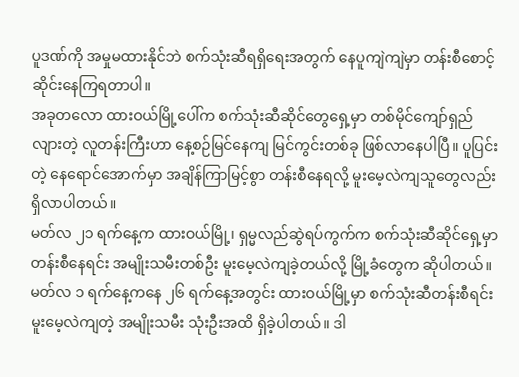ပူဒဏ်ကို အမှုမထားနိုင်ဘဲ စက်သုံးဆီရရှိရေးအတွက် နေပူကျဲကျဲမှာ တန်းစီစောင့်ဆိုင်းနေကြရတာပါ။
အခုတလော ထားဝယ်မြို့ပေါ်က စက်သုံးဆီဆိုင်တွေရှေ့မှာ တစ်မိုင်ကျော်ရှည်လျားတဲ့ လူတန်းကြီးဟာ နေ့စဉ်မြင်နေကျ မြင်ကွင်းတစ်ခု ဖြစ်လာနေပါပြီ။ ပူပြင်းတဲ့ နေရောင်အောက်မှာ အချိန်ကြာမြင့်စွာ တန်းစီနေရလို့ မူးမေ့လဲကျသူတွေလည်း ရှိလာပါတယ်။
မတ်လ ၂၁ ရက်နေ့က ထားဝယ်မြို့၊ ရှမ္မလည်ဆွဲရပ်ကွက်က စက်သုံးဆီဆိုင်ရှေ့မှာ တန်းစီနေရင်း အမျိုးသမီးတစ်ဦး မူးမေ့လဲကျခဲ့တယ်လို့ မြို့ခံတွေက ဆိုပါတယ်။ မတ်လ ၁ ရက်နေ့ကနေ ၂၆ ရက်နေ့အတွင်း ထားဝယ်မြို့မှာ စက်သုံးဆီတန်းစီရင်း မူးမေ့လဲကျတဲ့ အမျိုးသမီး သုံးဦးအထိ ရှိခဲ့ပါတယ်။ ဒါ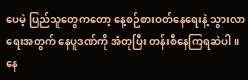ပေမဲ့ ပြည်သူတွေကတော့ နေ့စဉ်စားဝတ်နေရေးနဲ့ သွားလာရေးအတွက် နေပူဒဏ်ကို အံတုပြီး တန်းစီနေကြရဆဲပါ။
နေ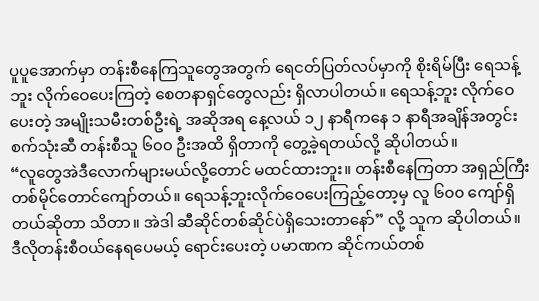ပူပူအောက်မှာ တန်းစီနေကြသူတွေအတွက် ရေငတ်ပြတ်လပ်မှာကို စိုးရိမ်ပြီး ရေသန့်ဘူး လိုက်ဝေပေးကြတဲ့ စေတနာရှင်တွေလည်း ရှိလာပါတယ်။ ရေသန့်ဘူး လိုက်ဝေပေးတဲ့ အမျိုးသမီးတစ်ဦးရဲ့ အဆိုအရ နေ့လယ် ၁၂ နာရီကနေ ၁ နာရီအချိန်အတွင်း စက်သုံးဆီ တန်းစီသူ ၆၀၀ ဦးအထိ ရှိတာကို တွေ့ခဲ့ရတယ်လို့ ဆိုပါတယ်။
“လူတွေအဲဒီလောက်များမယ်လို့တောင် မထင်ထားဘူး။ တန်းစီနေကြတာ အရှည်ကြီး တစ်မိုင်တောင်ကျော်တယ်။ ရေသန့်ဘူးလိုက်ဝေပေးကြည့်တော့မှ လူ ၆၀၀ ကျော်ရှိတယ်ဆိုတာ သိတာ။ အဲဒါ ဆီဆိုင်တစ်ဆိုင်ပဲရှိသေးတာနော်” လို့ သူက ဆိုပါတယ်။
ဒီလိုတန်းစီဝယ်နေရပေမယ့် ရောင်းပေးတဲ့ ပမာဏက ဆိုင်ကယ်တစ်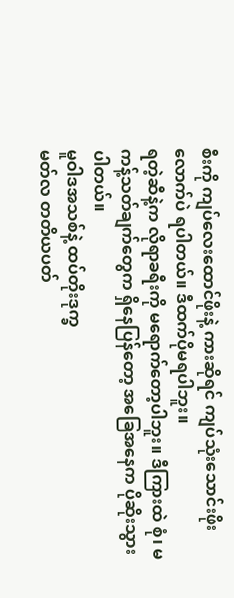စီးကို ကျပ်လေးထောင်ဖိုးနဲ့ ကားဆိုရင် ကျပ်သုံးသောင်းဖိုးလောက်ပဲ ရပါတယ်။ ဒီထက်ပိုမရပါဘူး။
ရတဲ့ဆီနဲ့က လိုရာခရီးကို မရောက်တော့ပါဘူး။ ဒီကြားထဲ စုံ၊ မ ကန့်သတ်ချက်တွေက ရှိနေပြန်တော့ အခြေအနေက ပိုဆိုးသွားပါတယ်။
မူဝါဒအသစ်နဲ့ ထပ်တိုးဒုက္ခ
မတ်လ တတိယပတ်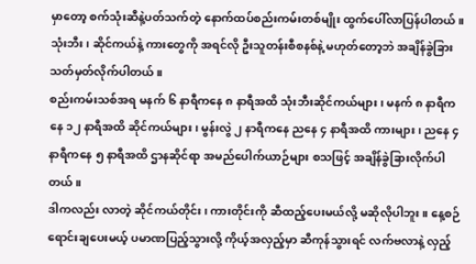မှာတော့ စက်သုံးဆီနဲ့ပတ်သက်တဲ့ နောက်ထပ်စည်းကမ်းတစ်မျိုး ထွက်ပေါ်လာပြန်ပါတယ်။ သုံးဘီး၊ ဆိုင်ကယ်နဲ့ ကားတွေကို အရင်လို ဦးသူတန်းစီစနစ်နဲ့ မဟုတ်တော့ဘဲ အချိန်ခွဲခြား သတ်မှတ်လိုက်ပါတယ်။
စည်းကမ်းသစ်အရ မနက် ၆ နာရီကနေ ၈ နာရီအထိ သုံးဘီးဆိုင်ကယ်များ၊ မနက် ၈ နာရီကနေ ၁၂ နာရီအထိ ဆိုင်ကယ်များ၊ မွန်းလွဲ ၂ နာရီကနေ ညနေ ၄ နာရီအထိ ကားများ၊ ညနေ ၄ နာရီကနေ ၅ နာရီအထိ ဌာနဆိုင်ရာ အမည်ပေါက်ယာဉ်များ စသဖြင့် အချိန်ခွဲခြားလိုက်ပါတယ်။
ဒါကလည်း လာတဲ့ ဆိုင်ကယ်တိုင်း၊ ကားတိုင်းကို ဆီထည့်ပေးမယ်လို့ မဆိုလိုပါဘူး။ နေ့စဉ်ရောင်းချပေးမယ့် ပမာဏပြည့်သွားလို့ ကိုယ့်အလှည့်မှာ ဆီကုန်သွားရင် လက်ဗလာနဲ့ လှည့်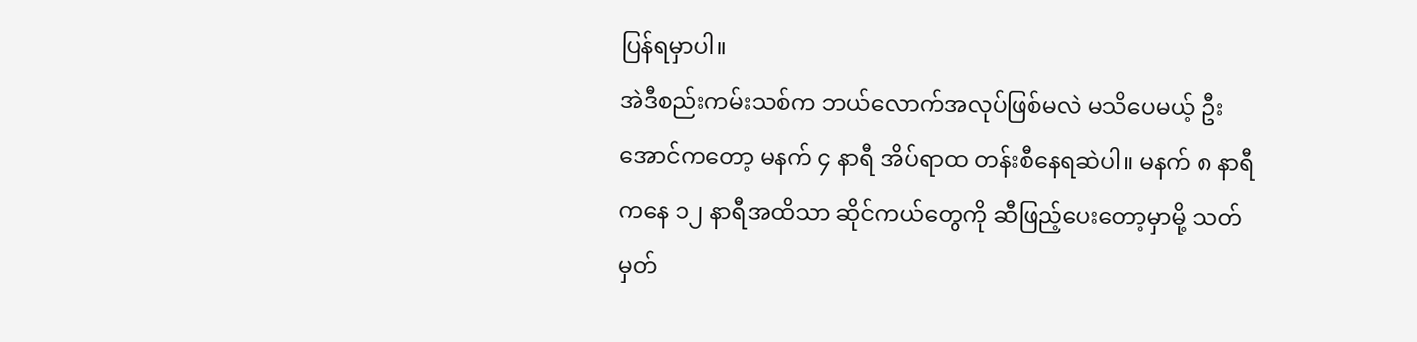ပြန်ရမှာပါ။
အဲဒီစည်းကမ်းသစ်က ဘယ်လောက်အလုပ်ဖြစ်မလဲ မသိပေမယ့် ဦးအောင်ကတော့ မနက် ၄ နာရီ အိပ်ရာထ တန်းစီနေရဆဲပါ။ မနက် ၈ နာရီကနေ ၁၂ နာရီအထိသာ ဆိုင်ကယ်တွေကို ဆီဖြည့်ပေးတော့မှာမို့ သတ်မှတ်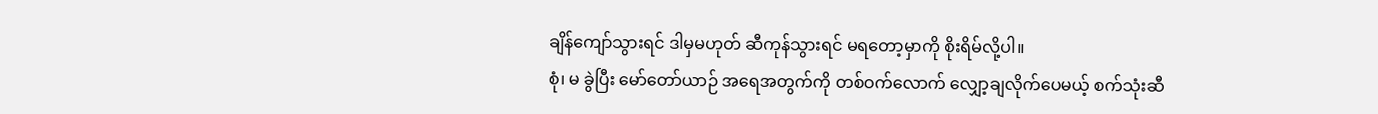ချိန်ကျော်သွားရင် ဒါမှမဟုတ် ဆီကုန်သွားရင် မရတော့မှာကို စိုးရိမ်လို့ပါ။
စုံ၊ မ ခွဲပြီး မော်တော်ယာဉ် အရေအတွက်ကို တစ်ဝက်လောက် လျှော့ချလိုက်ပေမယ့် စက်သုံးဆီ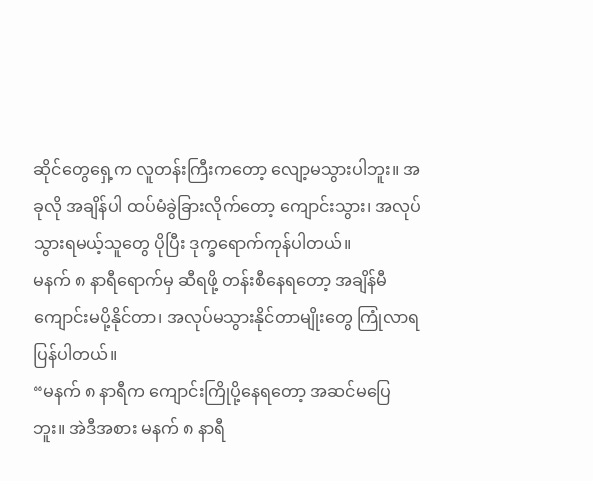ဆိုင်တွေရှေ့က လူတန်းကြီးကတော့ လျော့မသွားပါဘူး။ အခုလို အချိန်ပါ ထပ်မံခွဲခြားလိုက်တော့ ကျောင်းသွား၊ အလုပ်သွားရမယ့်သူတွေ ပိုပြီး ဒုက္ခရောက်ကုန်ပါတယ်။
မနက် ၈ နာရီရောက်မှ ဆီရဖို့ တန်းစီနေရတော့ အချိန်မီ ကျောင်းမပို့နိုင်တာ၊ အလုပ်မသွားနိုင်တာမျိုးတွေ ကြုံလာရပြန်ပါတယ်။
“မနက် ၈ နာရီက ကျောင်းကြိုပို့နေရတော့ အဆင်မပြေဘူး။ အဲဒီအစား မနက် ၈ နာရီ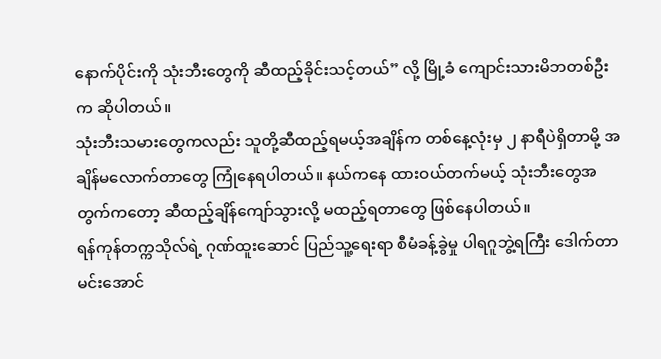နောက်ပိုင်းကို သုံးဘီးတွေကို ဆီထည့်ခိုင်းသင့်တယ်” လို့ မြို့ခံ ကျောင်းသားမိဘတစ်ဦးက ဆိုပါတယ်။
သုံးဘီးသမားတွေကလည်း သူတို့ဆီထည့်ရမယ့်အချိန်က တစ်နေ့လုံးမှ ၂ နာရီပဲရှိတာမို့ အချိန်မလောက်တာတွေ ကြုံနေရပါတယ်။ နယ်ကနေ ထားဝယ်တက်မယ့် သုံးဘီးတွေအတွက်ကတော့ ဆီထည့်ချိန်ကျော်သွားလို့ မထည့်ရတာတွေ ဖြစ်နေပါတယ်။
ရန်ကုန်တက္ကသိုလ်ရဲ့ ဂုဏ်ထူးဆောင် ပြည်သူ့ရေးရာ စီမံခန့်ခွဲမှု ပါရဂူဘွဲ့ရကြီး ဒေါက်တာမင်းအောင်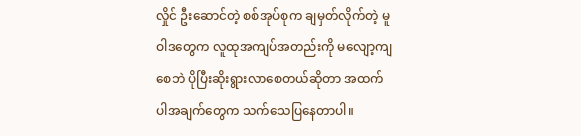လှိုင် ဦးဆောင်တဲ့ စစ်အုပ်စုက ချမှတ်လိုက်တဲ့ မူဝါဒတွေက လူထုအကျပ်အတည်းကို မလျော့ကျစေဘဲ ပိုပြီးဆိုးရွားလာစေတယ်ဆိုတာ အထက်ပါအချက်တွေက သက်သေပြနေတာပါ။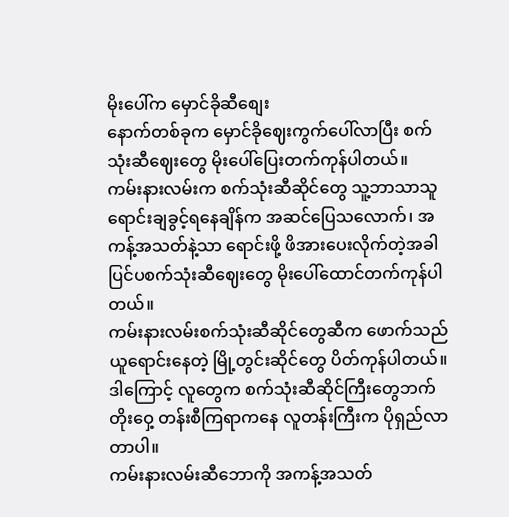မိုးပေါ်က မှောင်ခိုဆီစျေး
နောက်တစ်ခုက မှောင်ခိုဈေးကွက်ပေါ်လာပြီး စက်သုံးဆီဈေးတွေ မိုးပေါ်ပြေးတက်ကုန်ပါတယ်။
ကမ်းနားလမ်းက စက်သုံးဆီဆိုင်တွေ သူ့ဘာသာသူ ရောင်းချခွင့်ရနေချိန်က အဆင်ပြေသလောက်၊ အကန့်အသတ်နဲ့သာ ရောင်းဖို့ ဖိအားပေးလိုက်တဲ့အခါ ပြင်ပစက်သုံးဆီဈေးတွေ မိုးပေါ်ထောင်တက်ကုန်ပါတယ်။
ကမ်းနားလမ်းစက်သုံးဆီဆိုင်တွေဆီက ဖောက်သည်ယူရောင်းနေတဲ့ မြို့တွင်းဆိုင်တွေ ပိတ်ကုန်ပါတယ်။ ဒါကြောင့် လူတွေက စက်သုံးဆီဆိုင်ကြီးတွေဘက် တိုးဝှေ့ တန်းစီကြရာကနေ လူတန်းကြီးက ပိုရှည်လာတာပါ။
ကမ်းနားလမ်းဆီဘောကို အကန့်အသတ်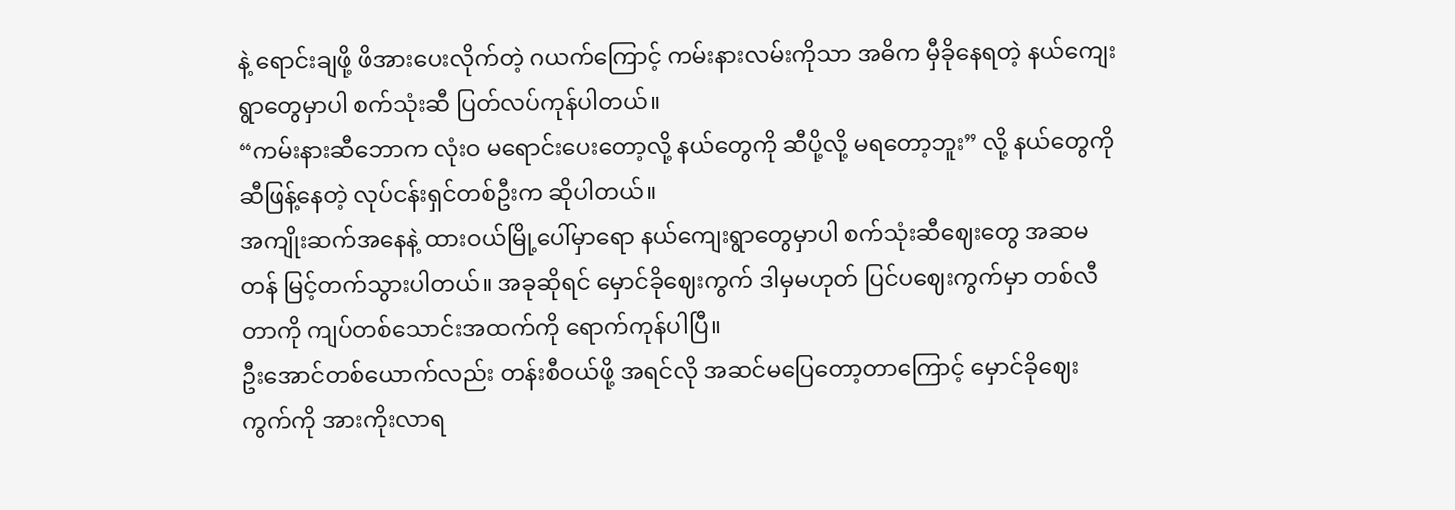နဲ့ ရောင်းချဖို့ ဖိအားပေးလိုက်တဲ့ ဂယက်ကြောင့် ကမ်းနားလမ်းကိုသာ အဓိက မှီခိုနေရတဲ့ နယ်ကျေးရွာတွေမှာပါ စက်သုံးဆီ ပြတ်လပ်ကုန်ပါတယ်။
“ကမ်းနားဆီဘောက လုံးဝ မရောင်းပေးတော့လို့ နယ်တွေကို ဆီပို့လို့ မရတော့ဘူး” လို့ နယ်တွေကို ဆီဖြန့်နေတဲ့ လုပ်ငန်းရှင်တစ်ဦးက ဆိုပါတယ်။
အကျိုးဆက်အနေနဲ့ ထားဝယ်မြို့ပေါ်မှာရော နယ်ကျေးရွာတွေမှာပါ စက်သုံးဆီဈေးတွေ အဆမတန် မြင့်တက်သွားပါတယ်။ အခုဆိုရင် မှောင်ခိုဈေးကွက် ဒါမှမဟုတ် ပြင်ပဈေးကွက်မှာ တစ်လီတာကို ကျပ်တစ်သောင်းအထက်ကို ရောက်ကုန်ပါပြီ။
ဦးအောင်တစ်ယောက်လည်း တန်းစီဝယ်ဖို့ အရင်လို အဆင်မပြေတော့တာကြောင့် မှောင်ခိုဈေးကွက်ကို အားကိုးလာရ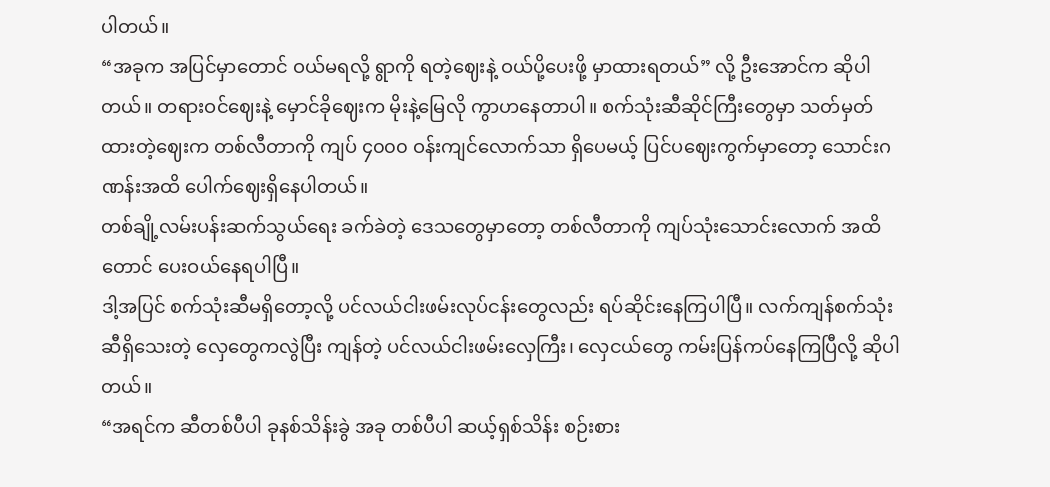ပါတယ်။
“အခုက အပြင်မှာတောင် ဝယ်မရလို့ ရွာကို ရတဲ့ဈေးနဲ့ ဝယ်ပို့ပေးဖို့ မှာထားရတယ်” လို့ ဦးအောင်က ဆိုပါတယ်။ တရားဝင်ဈေးနဲ့ မှောင်ခိုဈေးက မိုးနဲ့မြေလို ကွာဟနေတာပါ။ စက်သုံးဆီဆိုင်ကြီးတွေမှာ သတ်မှတ်ထားတဲ့ဈေးက တစ်လီတာကို ကျပ် ၄၀၀၀ ဝန်းကျင်လောက်သာ ရှိပေမယ့် ပြင်ပဈေးကွက်မှာတော့ သောင်းဂဏန်းအထိ ပေါက်ဈေးရှိနေပါတယ်။
တစ်ချို့လမ်းပန်းဆက်သွယ်ရေး ခက်ခဲတဲ့ ဒေသတွေမှာတော့ တစ်လီတာကို ကျပ်သုံးသောင်းလောက် အထိတောင် ပေးဝယ်နေရပါပြီ။
ဒါ့အပြင် စက်သုံးဆီမရှိတော့လို့ ပင်လယ်ငါးဖမ်းလုပ်ငန်းတွေလည်း ရပ်ဆိုင်းနေကြပါပြီ။ လက်ကျန်စက်သုံးဆီရှိသေးတဲ့ လှေတွေကလွဲပြီး ကျန်တဲ့ ပင်လယ်ငါးဖမ်းလှေကြီး၊ လှေငယ်တွေ ကမ်းပြန်ကပ်နေကြပြီလို့ ဆိုပါတယ်။
“အရင်က ဆီတစ်ပီပါ ခုနစ်သိန်းခွဲ အခု တစ်ပီပါ ဆယ့်ရှစ်သိန်း စဉ်းစား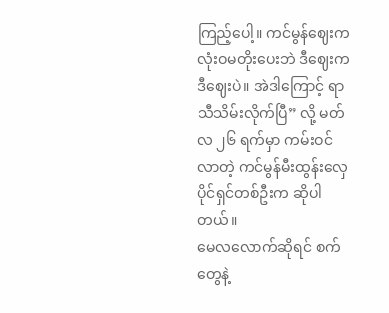ကြည့်ပေါ့။ ကင်မွန်ဈေးက လုံးဝမတိုးပေးဘဲ ဒီဈေးက ဒီဈေးပဲ။ အဲဒါကြောင့် ရာသီသိမ်းလိုက်ပြီ” လို့ မတ်လ ၂၆ ရက်မှာ ကမ်းဝင်လာတဲ့ ကင်မွန်မီးထွန်းလှေပိုင်ရှင်တစ်ဦးက ဆိုပါတယ်။
မေလလောက်ဆိုရင် စက်တွေနဲ့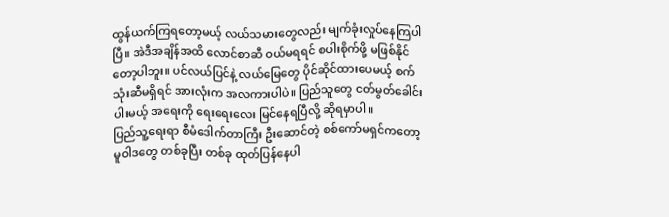ထွန်ယက်ကြရတော့မယ့် လယ်သမားတွေလည်း မျက်ခုံးလှုပ်နေကြပါပြီ။ အဲဒီအချိန်အထိ လောင်စာဆီ ဝယ်မရရင် စပါးစိုက်ဖို့ မဖြစ်နိုင်တော့ပါဘူး။ ပင်လယ်ပြင်နဲ့ လယ်မြေတွေ ပိုင်ဆိုင်ထားပေမယ့် စက်သုံးဆီမရှိရင် အားလုံးက အလကားပါပဲ။ ပြည်သူတွေ ငတ်မွတ်ခေါင်းပါးမယ့် အရေးကို ရေးရေးလေး မြင်နေရပြီလို့ ဆိုရမှာပါ။
ပြည်သူ့ရေးရာ စီမံဒေါက်တာကြီး ဦးဆောင်တဲ့ စစ်ကော်မရှင်ကတော့ မူဝါဒတွေ တစ်ခုပြီး တစ်ခု ထုတ်ပြန်နေပါ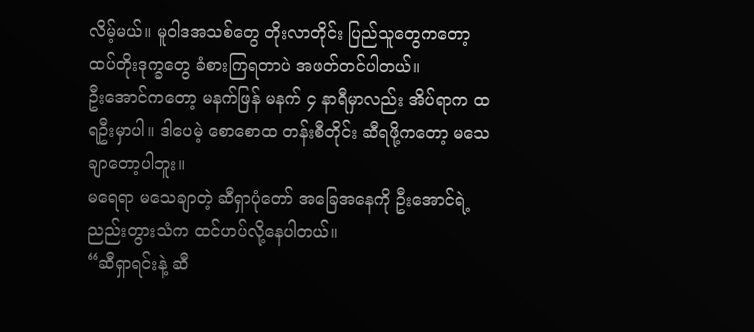လိမ့်မယ်။ မူဝါဒအသစ်တွေ တိုးလာတိုင်း ပြည်သူတွေကတော့ ထပ်တိုးဒုက္ခတွေ ခံစားကြရတာပဲ အဖတ်တင်ပါတယ်။
ဦးအောင်ကတော့ မနက်ဖြန် မနက် ၄ နာရီမှာလည်း အိပ်ရာက ထရဦးမှာပါ။ ဒါပေမဲ့ စောစောထ တန်းစီတိုင်း ဆီရဖို့ကတော့ မသေချာတော့ပါဘူး။
မရေရာ မသေချာတဲ့ ဆီရှာပုံတော် အခြေအနေကို ဦးအောင်ရဲ့ ညည်းတွားသံက ထင်ဟပ်လို့နေပါတယ်။
“ဆီရှာရင်းနဲ့ ဆီ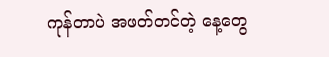ကုန်တာပဲ အဖတ်တင်တဲ့ နေ့တွေ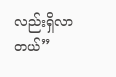လည်းရှိလာတယ်”